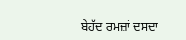ਬੇਹੱਦ ਰਮਜ਼ਾਂ ਦਸਦਾ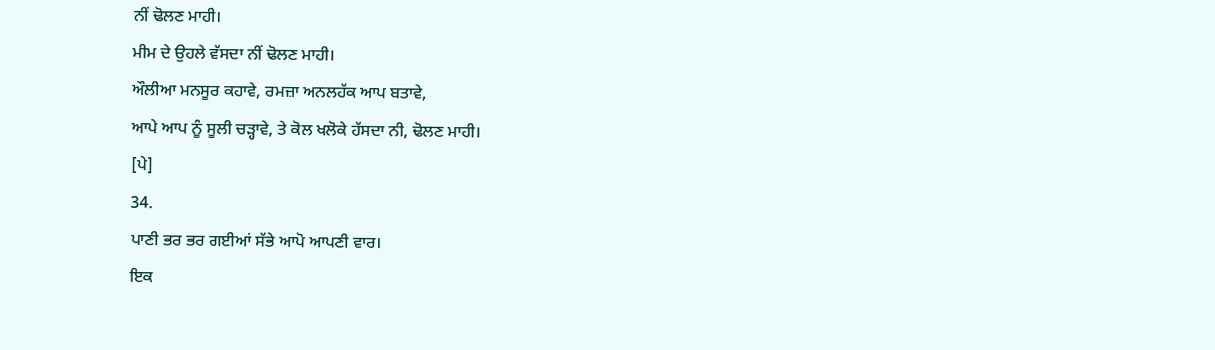ਨੀਂ ਢੋਲਣ ਮਾਹੀ।
ਮੀਮ ਦੇ ਉਹਲੇ ਵੱਸਦਾ ਨੀਂ ਢੋਲਣ ਮਾਹੀ।
ਔਲੀਆ ਮਨਸੂਰ ਕਹਾਵੇ, ਰਮਜ਼ਾ ਅਨਲਹੱਕ ਆਪ ਬਤਾਵੇ,
ਆਪੇ ਆਪ ਨੂੰ ਸੂਲੀ ਚੜ੍ਹਾਵੇ, ਤੇ ਕੋਲ ਖਲੋਕੇ ਹੱਸਦਾ ਨੀ, ਢੋਲਣ ਮਾਹੀ।
[ਪੇ]
34.
ਪਾਣੀ ਭਰ ਭਰ ਗਈਆਂ ਸੱਭੇ ਆਪੋ ਆਪਣੀ ਵਾਰ।
ਇਕ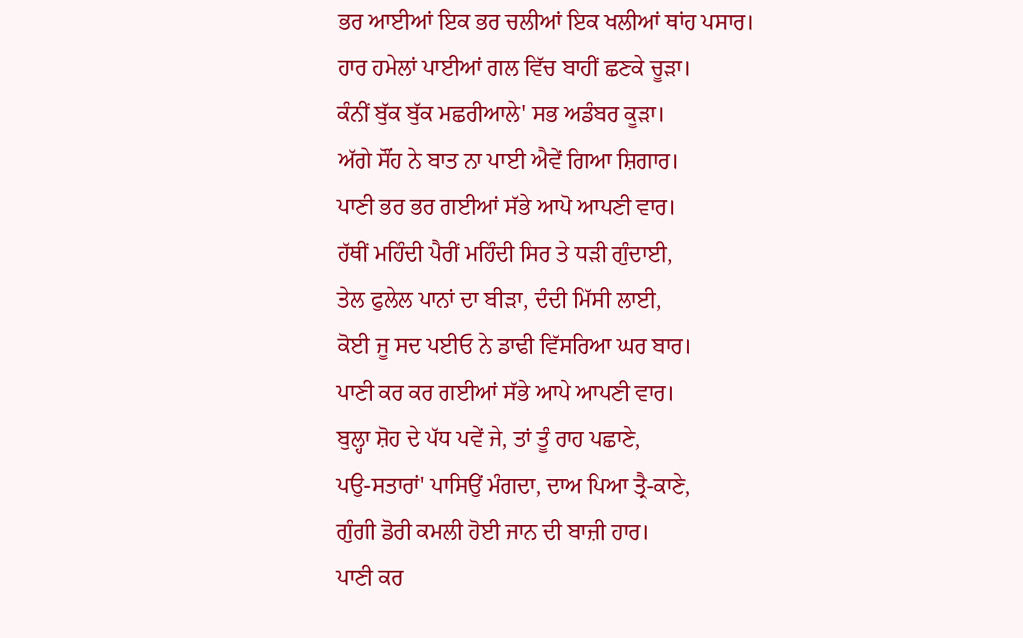ਭਰ ਆਈਆਂ ਇਕ ਭਰ ਚਲੀਆਂ ਇਕ ਖਲੀਆਂ ਥਾਂਹ ਪਸਾਰ।
ਹਾਰ ਹਮੇਲਾਂ ਪਾਈਆਂ ਗਲ ਵਿੱਚ ਬਾਹੀਂ ਛਣਕੇ ਚੂੜਾ।
ਕੰਨੀਂ ਬੁੱਕ ਬੁੱਕ ਮਛਰੀਆਲੇ' ਸਭ ਅਡੰਬਰ ਕੂੜਾ।
ਅੱਗੇ ਸੌਂਹ ਨੇ ਬਾਤ ਨਾ ਪਾਈ ਐਵੇਂ ਗਿਆ ਸ਼ਿਗਾਰ।
ਪਾਣੀ ਭਰ ਭਰ ਗਈਆਂ ਸੱਭੇ ਆਪੋ ਆਪਣੀ ਵਾਰ।
ਹੱਥੀਂ ਮਹਿੰਦੀ ਪੈਰੀਂ ਮਹਿੰਦੀ ਸਿਰ ਤੇ ਧੜੀ ਗੁੰਦਾਈ,
ਤੇਲ ਫੁਲੇਲ ਪਾਨਾਂ ਦਾ ਬੀੜਾ, ਦੰਦੀ ਮਿੱਸੀ ਲਾਈ,
ਕੋਈ ਜੂ ਸਦ ਪਈਓ ਨੇ ਡਾਢੀ ਵਿੱਸਰਿਆ ਘਰ ਬਾਰ।
ਪਾਣੀ ਕਰ ਕਰ ਗਈਆਂ ਸੱਭੇ ਆਪੇ ਆਪਣੀ ਵਾਰ।
ਬੁਲ੍ਹਾ ਸ਼ੋਹ ਦੇ ਪੱਧ ਪਵੇਂ ਜੇ, ਤਾਂ ਤੂੰ ਰਾਹ ਪਛਾਣੇ,
ਪਉ-ਸਤਾਰਾਂ' ਪਾਸਿਉਂ ਮੰਗਦਾ, ਦਾਅ ਪਿਆ ਤ੍ਰੈ-ਕਾਣੇ,
ਗੁੰਗੀ ਡੋਰੀ ਕਮਲੀ ਹੋਈ ਜਾਨ ਦੀ ਬਾਜ਼ੀ ਹਾਰ।
ਪਾਣੀ ਕਰ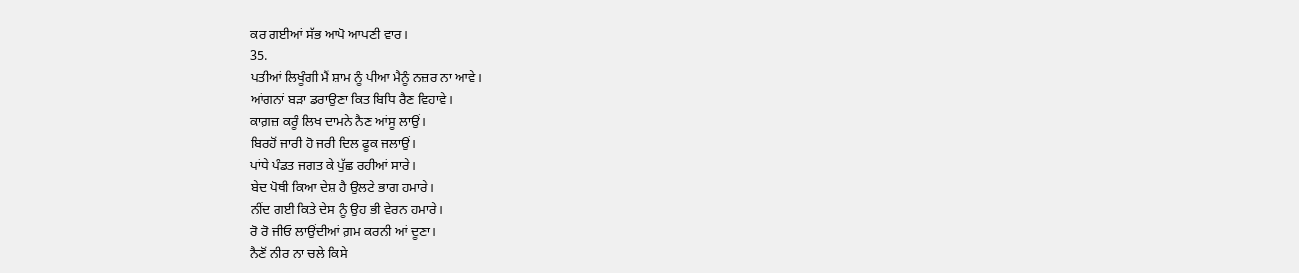ਕਰ ਗਈਆਂ ਸੱਭ ਆਪੋ ਆਪਣੀ ਵਾਰ।
35.
ਪਤੀਆਂ ਲਿਖੂੰਗੀ ਮੈਂ ਸ਼ਾਮ ਨੂੰ ਪੀਆ ਮੈਨੂੰ ਨਜ਼ਰ ਨਾ ਆਵੇ।
ਆਂਗਨਾਂ ਬੜਾ ਡਰਾਉਣਾ ਕਿਤ ਬਿਧਿ ਰੈਣ ਵਿਹਾਵੇ।
ਕਾਗ਼ਜ਼ ਕਰੂੰ ਲਿਖ ਦਾਮਨੇ ਨੈਣ ਆਂਸੂ ਲਾਉਂ।
ਬਿਰਹੋਂ ਜਾਰੀ ਹੋ ਜਰੀ ਦਿਲ ਫੂਕ ਜਲਾਉਂ।
ਪਾਂਧੇ ਪੰਡਤ ਜਗਤ ਕੇ ਪੁੱਛ ਰਹੀਆਂ ਸਾਰੇ।
ਬੇਦ ਪੋਥੀ ਕਿਆ ਦੇਸ਼ ਹੈ ਉਲਟੇ ਭਾਗ ਹਮਾਰੇ।
ਨੀਂਦ ਗਈ ਕਿਤੇ ਦੇਸ ਨੂੰ ਉਹ ਭੀ ਵੇਰਨ ਹਮਾਰੇ।
ਰੋ ਰੋ ਜੀਓ ਲਾਉਂਦੀਆਂ ਗ਼ਮ ਕਰਨੀ ਆਂ ਦੂਣਾ।
ਨੈਣੋਂ ਨੀਰ ਨਾ ਚਲੇ ਕਿਸੇ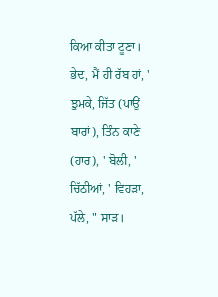ਕਿਆ ਕੀਤਾ ਟੂਣਾ।
ਭੇਦ, ਮੈਂ ਹੀ ਰੱਬ ਹਾਂ, ' ਝੁਮਕੇ, ਜਿੱਤ (ਪਾਉਂ ਬਾਰਾਂ), ਤਿੰਨ ਕਾਣੇ (ਹਾਰ), ' ਬੋਲੀ, ' ਚਿੱਠੀਆਂ, ' ਵਿਹੜਾ, ਪੱਲੇ, " ਸਾੜ।